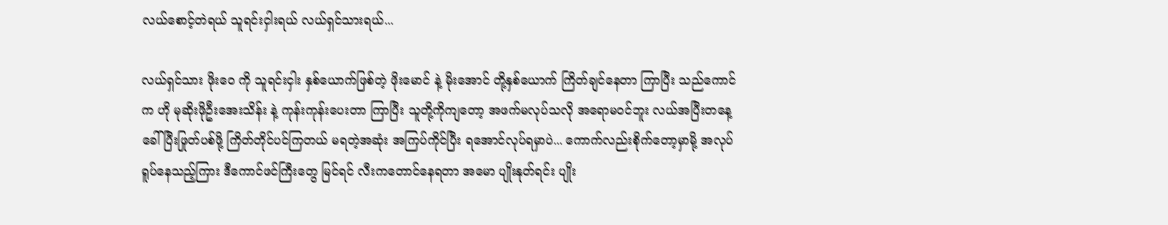လယ်စောင့်တဲရယ် သူရင်းငှါးရယ် လယ်ရှင်သားရယ်...

လယ်ရှင်သား ဖိုးဝေ ကို သူရင်းငှါး နှစ်ယောက်ဖြစ်တဲ့ ဖိုးမောင် နဲ့ မိုးအောင် တို့နှစ်ယောက် ကြိတ်ချင်နေတာ ကြာပြီး သည်ကောင်က ဟို မုဆိုးဖိုဦးအေးသိန်း နဲ့ ကုန်းကုန်းပေးတာ ကြာပြီး သူတို့ကိုကျတော့ အဖက်မလုပ်သလို အရောမဝင်ဘူး လယ်အပြီးတနေ့ ခေါ်ပြီးဖြုတ်ပစ်ဖို့ ကြိတ်တိုင်ပင်ကြတယ် မရတဲ့အဆုံး အကြပ်ကိုင်ပြီး ရအောင်လုပ်ရမှာပဲ... ကောက်လည်းစိုက်တော့မှာမို့ အလုပ်ရူပ်နေသည့်ကြား ဒီကောင်ဖင်ကြီးတွေ မြင်ရင် လီးကတောင်နေရတာ အမော ပျိုးနုတ်ရင်း ပျိုး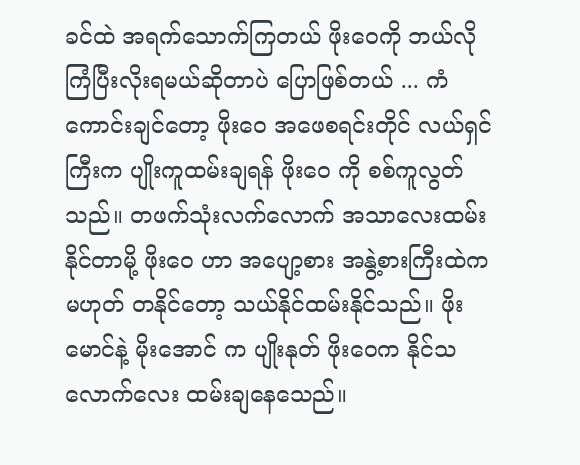ခင်ထဲ အရက်သောက်ကြတယ် ဖိုးဝေကို ဘယ်လို ကြံပြီးလိုးရမယ်ဆိုတာပဲ ပြောဖြစ်တယ် ... ကံကောင်းချင်တော့ ဖိုးဝေ အဖေစရင်းတိုင် လယ်ရှင်ကြီးက ပျိုးကူထမ်းချရန် ဖိုးဝေ ကို စစ်ကူလွတ်သည်။ တဖက်သုံးလက်လောက် အသာလေးထမ်းနိုင်တာမို့ ဖိုးဝေ ဟာ အပျော့စား အနွဲ့စားကြီးထဲက မဟုတ် တနိုင်တော့ သယ်နိုင်ထမ်းနိုင်သည်။ ဖိုးမောင်နဲ့ မိုးအောင် က ပျိုးနုတ် ဖိုးဝေက နိုင်သလောက်လေး ထမ်းချနေသေည်။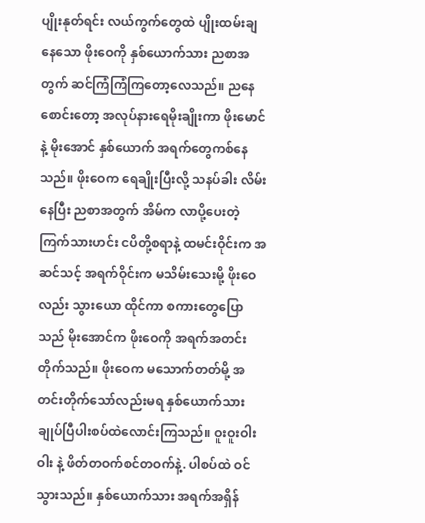ပျိုးနုတ်ရင်း လယ်ကွက်တွေထဲ ပျိုးထမ်းချနေသော ဖိုးဝေကို နှစ်ယောက်သား ညစာအတွက် ဆင်ကြံကြံကြတော့လေသည်။ ညနေစောင်းတော့ အလုပ်နားရေမိုးချိုးကာ ဖိုးမောင် နဲ့ မိုးအောင် နှစ်ယောက် အရက်တွေကစ်နေသည်။ ဖိုးဝေက ရေချိုးပြီးလို့ သနပ်ခါး လိမ်းနေပြီး ညစာအတွက် အိမ်က လာပို့ပေးတဲ့ ကြက်သားဟင်း ငပိတို့စရာနဲ့ ထမင်းဝိုင်းက အဆင်သင့် အရက်ဝိုင်းက မသိမ်းသေးမို့ ဖိုးဝေလည်း သွားယော ထိုင်ကာ စကားတွေပြောသည် မိုးအောင်က ဖိုးဝေကို အရက်အတင်းတိုက်သည်။ ဖိုးဝေက မသောက်တတ်မို့ အတင်းတိုက်သော်လည်းမရ နှစ်ယောက်သား ချုပ်ပြီပါးစပ်ထဲလောင်းကြသည်။ ဝူးဝူးဝါးဝါး နဲ့ ဖိတ်တဝက်စင်တဝက်နဲ့. ပါစပ်ထဲ ဝင်သွားသည်။ နှစ်ယောက်သား အရက်အရှိန်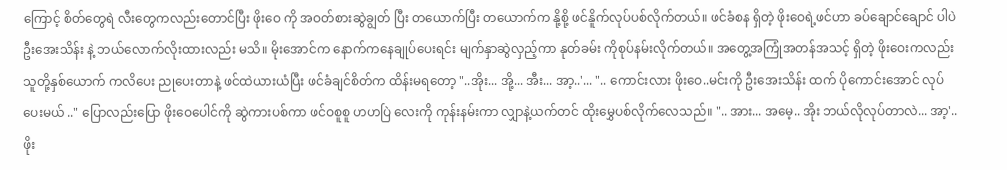ကြောင့် စိတ်တွေရဲ လီးတွေကလည်းတောင်ပြီး ဖိုးဝေ ကို အဝတ်စားဆွဲချွတ် ပြီး တယောက်ပြီး တယောက်က နို့စို့ ဖင်နိူက်လုပ်ပစ်လိုက်တယ်။ ဖင်ခံစန ရှိတဲ့ ဖိုးဝေရဲ့ဖင်ဟာ ခပ်ချောင်ချောင် ပါပဲ ဦးအေးသိန်း နဲ့ ဘယ်လောက်လိုးထားလည်း မသိ။ မိုးအောင်က နောက်ကနေချုပ်ပေးရင်း မျက်နှာဆွဲလှည့်ကာ နုတ်ခမ်း ကိုစုပ်နမ်းလိုက်တယ်။ အတွေ့အကြုံအတန်အသင့် ရှိတဲ့ ဖိုးဝေးကလည်း သူတို့နှစ်ယောက် ကလိပေး ညုပေးတာနဲ့ ဖင်ထဲယားယံပြီး ဖင်ခံချင်စိတ်က ထိန်းမရတော့ "..အိုး... အို့... အီး... အာ့..'... ".. ကောင်းလား ဖိုးဝေ..မင်းကို ဦးအေးသိန်း ထက် ပိုကောင်းအောင် လုပ်ပေးမယ် .." ပြောလည်းပြော ဖိုးဝေပေါင်ကို ဆွဲကားပစ်ကာ ဖင်ဝစူစူ ဟဟပြဲ လေးကို ကုန်းနမ်းကာ လျှာနဲ့ယက်တင် ထိုးမွှေပစ်လိုက်လေသည်။ ".. အား... အမေ့.. အိုး ဘယ်လိုလုပ်တာလဲ... အာ့'..
ဖိုး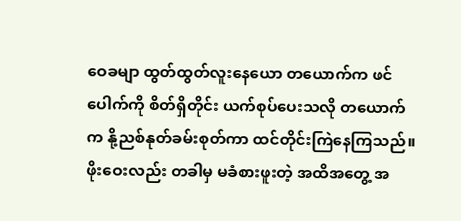ဝေခမျာ ထွတ်ထွတ်လူးနေယော တယောက်က ဖင်ပေါက်ကို စိတ်ရှိတိုင်း ယက်စုပ်ပေးသလို တယောက်က နို့ညစ်နုတ်ခမ်းစုတ်ကာ ထင်တိုင်းကြဲနေကြသည်။ ဖိုးဝေးလည်း တခါမှ မခံစားဖူးတဲ့ အထိအတွေ့ အ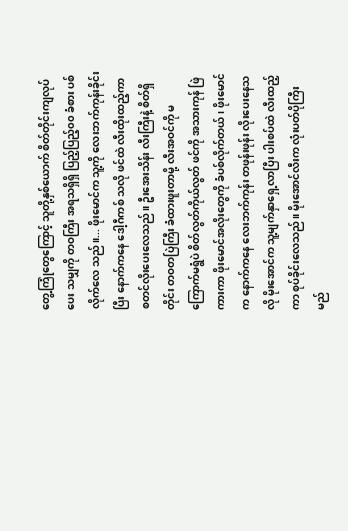တွေ့ကြုံတွေကြောင့် သူတို့နှစ်ယောက် စိတ်တိုင်းကျလုပ်ပေး သမျှကို တဝကြီး အရသရှိရှိ ပြည့်ပြည့်၀၀ ခံစား ပစ်လိုက်လေ သည်။... ဖိုးမောင်က သူ့ကို လေးဘက်ကုန်းခိုင်းပြီး နောက်ကနေ ဒေါ့ဂီကစ် သလို ဖင်ထဲ လီးထိုးထည့်ကာ စတင်လိုးပေးလေသည်။ ဦးအေးသိန်း လီးကြီးနဲ့ စိတ်ရှိတိုင်း တဝတပြဲကြီး ခံထားဖူးတာမို့ လီးအဝင်ကို မကြောက်မရွံပဲ စိတ်လွတ်ကိုယ်လွတ် ဖင်ကို အသားကုန် ဖြဲကားကာ ဖိုးမောင်အလိုးတွေကို ခံပစ်လိုက်တယ်၊ ဖိုးမောင်က နောက်ကနေ လေးဘက်ကုန်း တဖုန်းဖုန်း လိုးပေးနေသလို မိုးအောင်က သူ့မျက်နှာရှေ့လာပြီး ပါးစပ်ထဲ လီးထည့်ကာ စုပ်ခိုင်းလေသည်။ မိုးအောင်လီးက လုံးပတ်ပိုကြီးမည်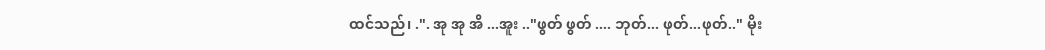ထင်သည်၊ .". အု အု အိ ...အူး .."ဖွတ် ဖွတ် .... ဘုတ်... ဖုတ်...ဖုတ်.." မိုး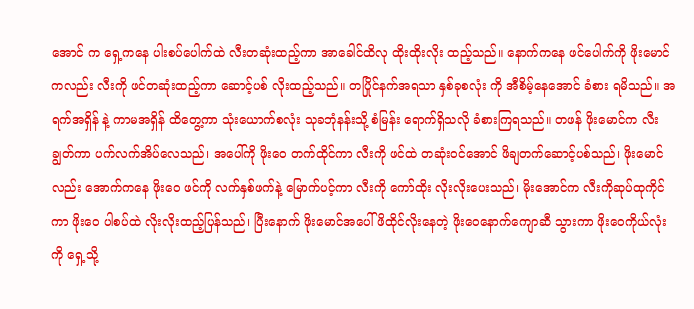အောင် က ရှေ့ကနေ ပါးစပ်ပေါက်ထဲ လီးတဆုံးထည့်ကာ အာခေါင်ထိလု ထိုးထိုးလိုး ထည့်သည်။ နောက်ကနေ ဖင်ပေါက်ကို ဖိုးမောင် ကလည်း လီးကို ဖင်တဆုံးထည့်ကာ ဆောင့်ပစ် လိုးထည့်သည်။ တပြိုင်နက်အရသာ နှစ်ခုစလုံး ကို အီစိမ့်နေအောင် ခံစား ရမိသည်။ အရက်အရှိန် နဲ့ ကာမအရှိန် ထိတွေ့ကာ သုံးယောက်စလုံး သုခဘုံနန်းသို့ စံမြန်း ရောက်ရှိသလို ခံစားကြရသည်။ တဖန် ဖိုးမောင်က လီးချွတ်ကာ ပက်လက်အိပ်လေသည်၊ အပေါ်ကို ဖိုးဝေ တက်ထိုင်ကာ လီးကို ဖင်ထဲ တဆုံးဝင်အောင် ဖိချတက်ဆောင့်ပစ်သည်၊ ဖိုးမောင်လည်း အောက်ကနေ ဖိုးဝေ ဖင်ကို လက်နှစ်ဖက်နဲ့ မြောက်ပင့်ကာ လီးကို ကော်ထိုး လိုးလိုးပေးသည်၊ မိုးအောင်က လီးကိုဆုပ်ထုကိုင်ကာ ဖိုးဝေ ပါစပ်ထဲ လိုးလိုးထည့်ပြန်သည်၊ ပြီးနောက် ဖိုးမောင်အပေါ်ဖိထိုင်လိုးနေတဲ့ ဖိုးဝေနောက်ကျောဆီ သွားကာ ဖိုးဝေကိုယ်လုံးကို ရှေ့သို့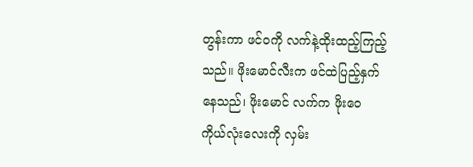တွန်းကာ ဖင်ဝကို လက်နဲ့ထိုးထည့်ကြည့်သည်။ ဖိုးမောင်လီးက ဖင်ထဲပြည့်နှက်နေသည်၊ ဖိုးမောင် လက်က ဖိုးဝေ ကိုယ်လုံးလေးကို လှမ်း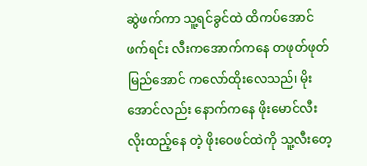ဆွဲဖက်ကာ သူ့ရင်ခွင်ထဲ ထိကပ်အောင်ဖက်ရင်း လီးကအောက်ကနေ တဖုတ်ဖုတ် မြည်အောင် ကလော်ထိုးလေသည်၊ မိုးအောင်လည်း နောက်ကနေ ဖိုးမောင်လီး လိုးထည့်နေ တဲ့ ဖိုးဝေဖင်ထဲကို သူ့လီးတေ့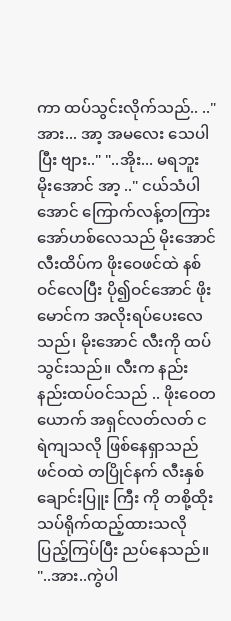ကာ ထပ်သွင်းလိုက်သည်.. .."အား... အာ့ အမလေး သေပါပြီး ဗျား.." "..အိုး... မရဘူး မိုးအောင် အာ့ .." ငယ်သံပါအောင် ကြောက်လန့်တကြားအော်ဟစ်လေသည် မိုးအောင် လီးထိပ်က ဖိုးဝေဖင်ထဲ နစ်ဝင်လေပြီး ပို၍ဝင်အောင် ဖိုးမောင်က အလိုးရပ်ပေးလေသည်၊ မိုးအောင် လီးကို ထပ်သွင်းသည်။ လီးက နည်းနည်းထပ်ဝင်သည် .. ဖိုးဝေတယောက် အရှင်လတ်လတ် ငရဲကျသလို ဖြစ်နေရှာသည် ဖင်ဝထဲ တပြိုင်နက် လီးနှစ်ချောင်းပြူး ကြီး ကို တစို့ထိုး သပ်ရိုက်ထည့်ထားသလို ပြည့်ကြပ်ပြီး ညပ်နေသည်။ "..အား..ကွဲပါ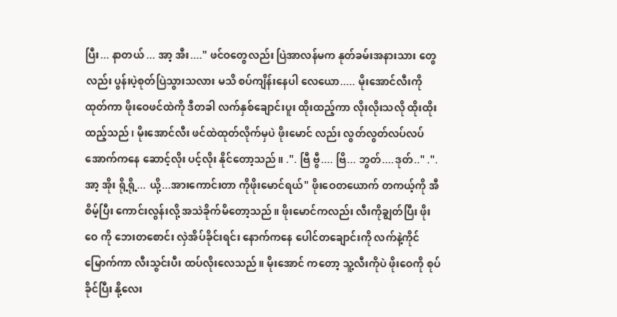ပြီး... နာတယ် ... အာ့ အီး...." ဖင်ဝတွေလည်း ပြဲအာလန်မက နုတ်ခမ်းအနားသား တွေလည်း ပွန်းပဲ့စုတ်ပြဲသွားသလား မသိ စပ်ကျိန်းနေပါ လေယော..... မိုးအောင်လီးကို ထုတ်ကာ ဖိုးဝေဖင်ထဲကို ဒီတခါ လက်နှစ်ချောင်းပူး ထိုးထည့်ကာ လိုးလိုးသလို ထိုးထိုးထည့်သည်၊ မိုးအောင်လီး ဖင်ထဲထုတ်လိုက်မှပဲ ဖိုးမောင် လည်း လွတ်လွတ်လပ်လပ် အောက်ကနေ ဆောင့်လိုး ပင့်လိုး နိုင်တော့သည်။ .". ဗြီ ဗွီ.... ဗြိ... ဘွတ်....ဒုတ်.." .".အာ့ အိုး ရို့ရို့... ယို့...အားကောင်းတာ ကိုဖိုးမောင်ရယ်" ဖိုးဝေတယောက် တကယ့်ကို အီစိမ့်ပြီး ကောင်းလွန်းလို့ အသဲခိုက်မိတော့သည်။ ဖိုးမောင်ကလည်း လီးကိုချွတ်ပြီး ဖိုးဝေ ကို ဘေးတစောင်း လှဲအိပ်ခိုင်းရင်း နောက်ကနေ ပေါင်တချောင်းကို လက်နဲ့ကိုင်မြောက်ကာ လီးသွင်းပီး ထပ်လိုးလေသည်။ မိုးအောင် ကတော့ သူ့လီးကိုပဲ ဖိုးဝေကို စုပ်ခိုင်ပြီး နို့လေး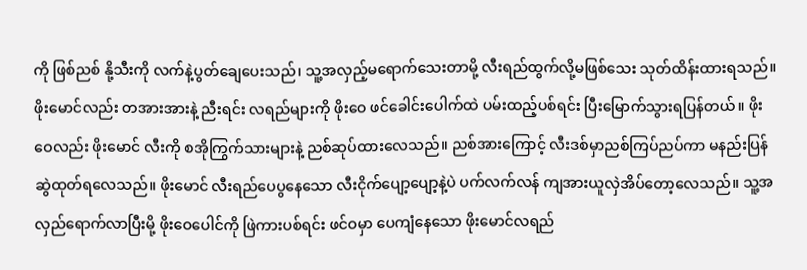ကို ဖြစ်ညစ် နို့သီးကို လက်နဲ့ပွတ်ချေပေးသည်၊ သူ့အလှည့်မရောက်သေးတာမို့ လီးရည်ထွက်လို့မဖြစ်သေး သုတ်ထိန်းထားရသည်။ ဖိုးမောင်လည်း တအားအားနဲ့ ညီးရင်း လရည်များကို ဖိုးဝေ ဖင်ခေါင်းပေါက်ထဲ ပမ်းထည့်ပစ်ရင်း ပြီးမြောက်သွားရပြန်တယ်။ ဖိုးဝေလည်း ဖိုးမောင် လီးကို စအိုကြွက်သားများနဲ့ ညစ်ဆုပ်ထားလေသည်။ ညစ်အားကြောင့် လီးဒစ်မှာညစ်ကြပ်ညပ်ကာ မနည်းပြန်ဆွဲထုတ်ရလေသည်။ ဖိုးမောင် လီးရည်ပေပွနေသော လီးငိုက်ပျော့ပျော့နဲ့ပဲ ပက်လက်လန် ကျအားယူလှဲအိပ်တော့လေသည်။ သူ့အလှည်ရောက်လာပြီးမို့ ဖိုးဝေပေါင်ကို ဖြဲကားပစ်ရင်း ဖင်ဝမှာ ပေကျံနေသော ဖိုးမောင်လရည်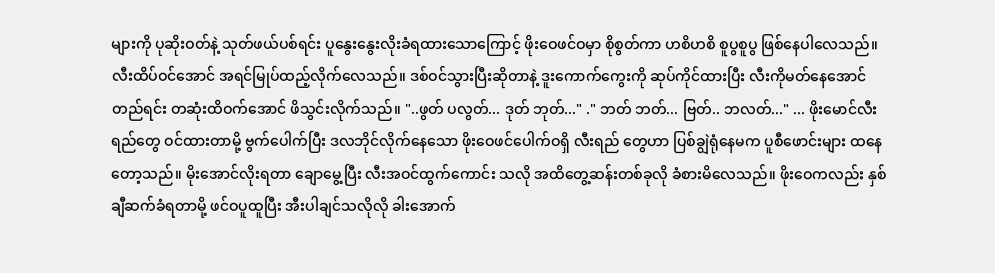များကို ပုဆိုးဝတ်နဲ့ သုတ်ဖယ်ပစ်ရင်း ပူနွေးနွေးလိုးခံရထားသောကြောင့် ဖိုးဝေဖင်ဝမှာ စိုစွတ်ကာ ဟစိဟစိ စူပွစူပွ ဖြစ်နေပါလေသည်။ လီးထိပ်ဝင်အောင် အရင်မြုပ်ထည့်လိုက်လေသည်။ ဒစ်ဝင်သွားပြီးဆိုတာနဲ့ ဒူးကောက်ကွေးကို ဆုပ်ကိုင်ထားပြီး လီးကိုမတ်နေအောင် တည်ရင်း တဆုံးထိဝက်အောင် ဖိသွင်းလိုက်သည်။ "..ဖွတ် ပလွတ်... ဒုတ် ဘုတ်..." ." ဘတ် ဘတ်... ဗြတ်.. ဘလတ်..." ... ဖိုးမောင်လီးရည်တွေ ဝင်ထားတာမို့ ဗွက်ပေါက်ပြီး ဒလဘိုင်လိုက်နေသော ဖိုးဝေဖင်ပေါက်ဝရှိ လီးရည် တွေဟာ ပြစ်ချွဲရုံနေမက ပူစီဖောင်းများ ထနေတော့သည်။ မိုးအောင်လိုးရတာ ချောမွေ့ပြီး လီးအဝင်ထွက်ကောင်း သလို အထိတွေ့ဆန်းတစ်ခုလို ခံစားမိလေသည်။ ဖိုးဝေကလည်း နှစ်ချီဆက်ခံရတာမို့ ဖင်ဝပူထူပြီး အီးပါချင်သလိုလို ခါးအောက်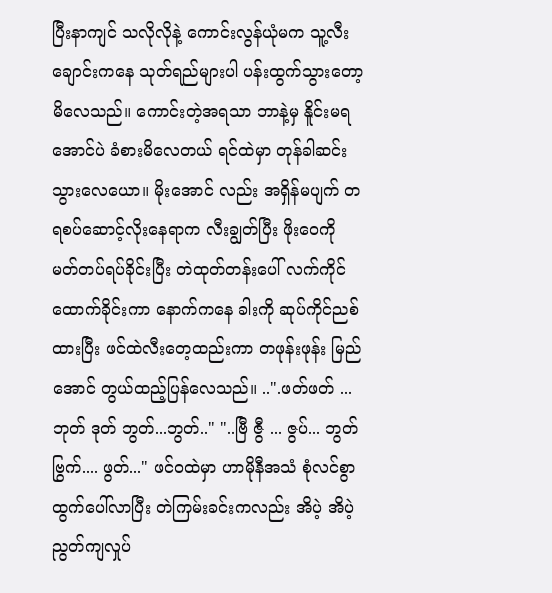ပြီးနာကျင် သလိုလိုနဲ့ ကောင်းလွန်ယုံမက သူ့လီးချောင်းကနေ သုတ်ရည်များပါ ပန်းထွက်သွားတော့မိလေသည်။ ကောင်းတဲ့အရသာ ဘာနဲ့မှ နိူင်းမရ အောင်ပဲ ခံစားမိလေတယ် ရင်ထဲမှာ တုန်ခါဆင်းသွားလေယော။ မိုးအောင် လည်း အရှိန်မပျက် တရစပ်ဆောင့်လိုးနေရာက လီးချွတ်ပြီး ဖိုးဝေကို မတ်တပ်ရပ်ခိုင်းပြီး တဲထုတ်တန်းပေါ် လက်ကိုင်ထောက်ခိုင်းကာ နောက်ကနေ ခါးကို ဆုပ်ကိုင်ညစ် ထားပြီး ဖင်ထဲလီးတေ့ထည်းကာ တဖုန်းဖုန်း မြည်အောင် တွယ်ထည့်ပြန်လေသည်။ ..".ဖတ်ဖတ် ... ဘုတ် ဒုတ် ဘွတ်...ဘွတ်.." "..ဗြီ ဇွီ ... ဇွပ်... ဘွတ် ဗြွက်.... ဖွတ်..." ဖင်ဝထဲမှာ ဟာမိုနီအသံ စုံလင်စွာ ထွက်ပေါ်လာပြီး တဲကြမ်းခင်းကလည်း အိပဲ့ အိပဲ့ ညွတ်ကျလှုပ်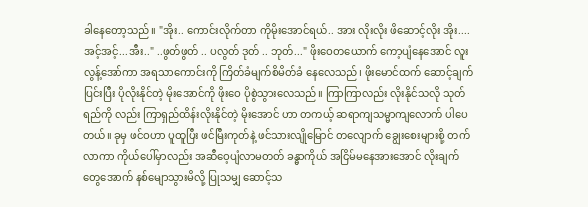ခါနေတော့သည်။ "အိုး.. ကောင်းလိုက်တာ ကိုမိုးအောင်ရယ်.. အား လိုးလိုး ဖိဆောင့်လိုး အိုး....အင့်အင့်...အီး.." ..ဖွတ်ဖွတ် .. ပလွတ် ဒုတ် .. ဘုတ်..." ဖိုးဝေတယောက် ကော့ပျံနေအောင် လူးလွန့်အော်ကာ အရသာကောင်းကို ကြိတ်ခံမျက်စိမိတ်ခံ နေလေသည်၊ ဖိုးမောင်ထက် ဆောင့်ချက်ပြင်းပြီး ပိုလိုးနိုင်တဲ့ မိုးအောင်ကို ဖိုးဝေ ပိုစွဲသွားလေသည်။ ကြာကြာလည်း လိုးနိုင်သလို သုတ်ရည်ကို လည်း ကြာရှည်ထိန်းလိုးနိုင်တဲ့ မိုးအောင် ဟာ တကယ့် ဆရာကျသမ္မာကျလောက် ပါပေတယ်။ ခုမှ ဖင်ဝဟာ ပူထူပြီး ဖင်မြီးကုတ်နဲ့ ဖင်သားလျိုမြောင် တလျောက် ချွေးစေးများစို့ တက်လာကာ ကိုယ်ပေါ်မှာလည်း အဆီဝေ့ပျံလာမတတ် ခန္ဓာကိုယ် အငြိမ်မနေအားအောင် လိုးချက်တွေအောက် နစ်မျောသွားမိလို့ ပြုသမျှ ဆောင့်သ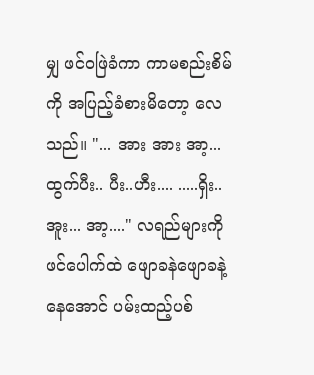မျှ ဖင်ဝဖြဲခံကာ ကာမစည်းစိမ်ကို အပြည့်ခံစားမိတော့ လေသည်။ "... အား အား အာ့... ထွက်ပီး.. ပီး..ဟီး.... .....ရှိး..အူး... အာ့...." လရည်များကို ဖင်ပေါက်ထဲ ဖျောခနဲဖျောခနဲ့ နေအောင် ပမ်းထည့်ပစ်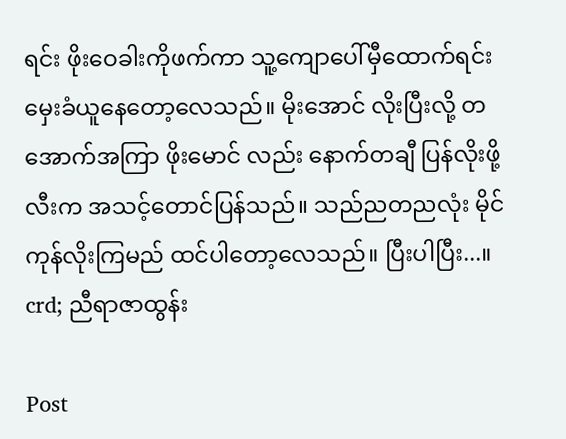ရင်း ဖိုးဝေခါးကိုဖက်ကာ သူ့ကျောပေါ်မှီထောက်ရင်း မှေးခံယူနေတော့လေသည်။ မိုးအောင် လိုးပြီးလို့ တအောက်အကြာ ဖိုးမောင် လည်း နောက်တချီ ပြန်လိုးဖို့ လီးက အသင့်တောင်ပြန်သည်။ သည်ညတညလုံး မိုင်ကုန်လိုးကြမည် ထင်ပါတော့လေသည်။ ပြီးပါပြီး...။ crd; ညီရာဇာထွန်း

Post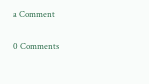a Comment

0 Comments